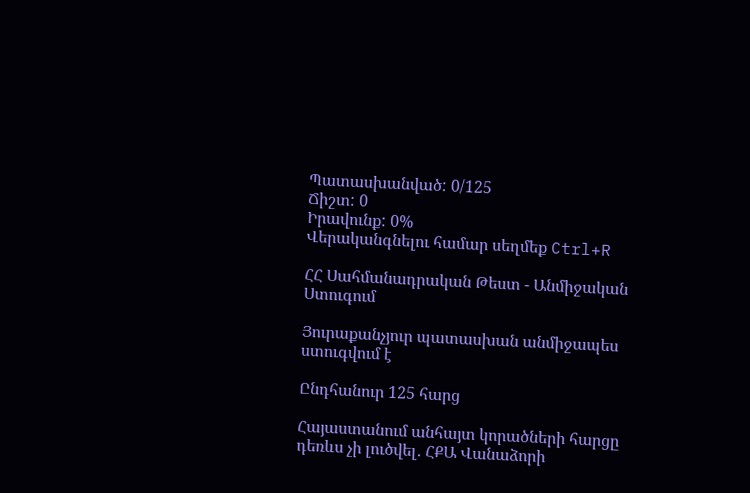Պատասխանված: 0/125
Ճիշտ: 0
Իրավունք: 0%
Վերականգնելու համար սեղմեք Ctrl+R

ՀՀ Սահմանադրական Թեստ - Անմիջական Ստուգում

Յուրաքանչյուր պատասխան անմիջապես ստուգվում է

Ընդհանուր 125 հարց

Հայաստանում անհայտ կորածների հարցը դեռևս չի լուծվել․ ՀՔԱ Վանաձորի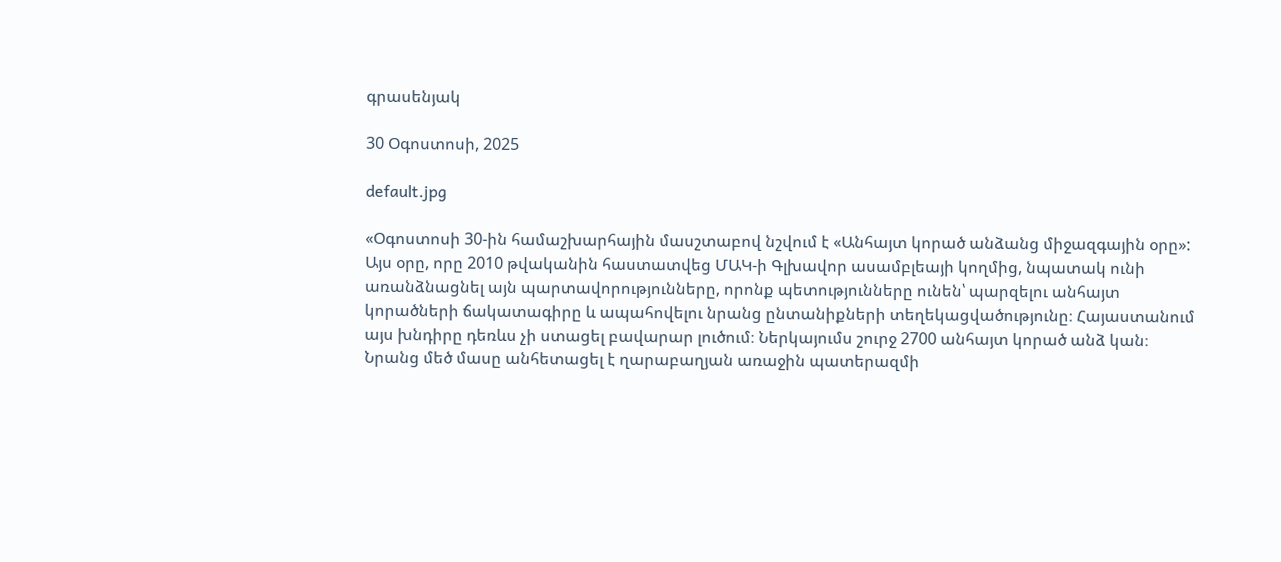գրասենյակ

30 Օգոստոսի, 2025

default.jpg

«Օգոստոսի 30-ին համաշխարհային մասշտաբով նշվում է «Անհայտ կորած անձանց միջազգային օրը»: Այս օրը, որը 2010 թվականին հաստատվեց ՄԱԿ-ի Գլխավոր ասամբլեայի կողմից, նպատակ ունի առանձնացնել այն պարտավորությունները, որոնք պետությունները ունեն՝ պարզելու անհայտ կորածների ճակատագիրը և ապահովելու նրանց ընտանիքների տեղեկացվածությունը։ Հայաստանում այս խնդիրը դեռևս չի ստացել բավարար լուծում։ Ներկայումս շուրջ 2700 անհայտ կորած անձ կան։ Նրանց մեծ մասը անհետացել է ղարաբաղյան առաջին պատերազմի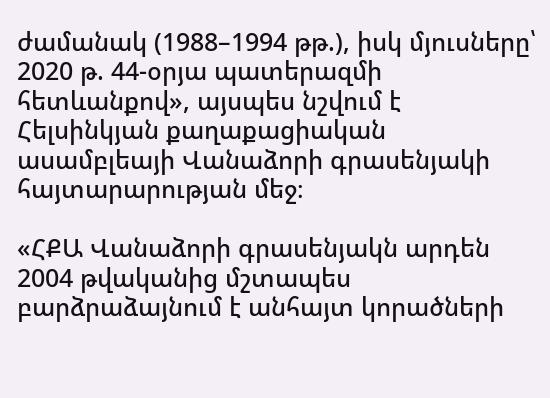ժամանակ (1988–1994 թթ.), իսկ մյուսները՝ 2020 թ. 44-օրյա պատերազմի հետևանքով», այսպես նշվում է Հելսինկյան քաղաքացիական ասամբլեայի Վանաձորի գրասենյակի հայտարարության մեջ։

«ՀՔԱ Վանաձորի գրասենյակն արդեն 2004 թվականից մշտապես բարձրաձայնում է անհայտ կորածների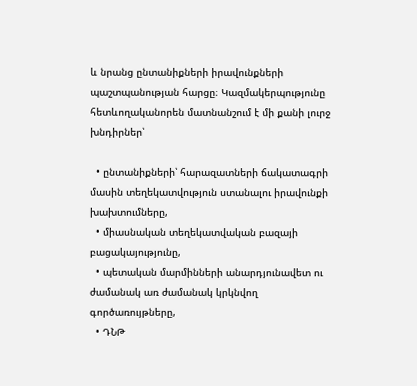և նրանց ընտանիքների իրավունքների պաշտպանության հարցը։ Կազմակերպությունը հետևողականորեն մատնանշում է մի քանի լուրջ խնդիրներ՝

  • ընտանիքների՝ հարազատների ճակատագրի մասին տեղեկատվություն ստանալու իրավունքի խախտումները,
  • միասնական տեղեկատվական բազայի բացակայությունը,
  • պետական մարմինների անարդյունավետ ու ժամանակ առ ժամանակ կրկնվող գործառույթները,
  • ԴՆԹ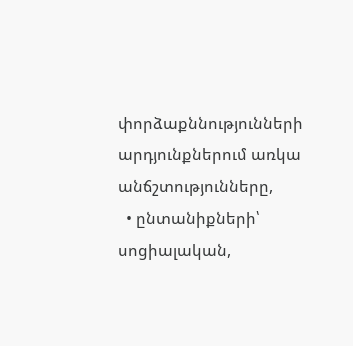փորձաքննությունների արդյունքներում առկա անճշտությունները,
  • ընտանիքների՝ սոցիալական,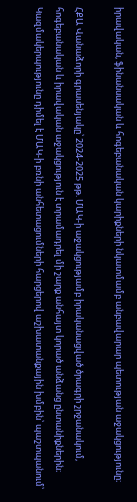իրավական, ֆինանսական և հոգեբանական կարիքների նկատմամբ անբավարար պետության աջակցությունը։

ՀՔԱ Վանաձորի գրասենյակը՝ 2024-2025 թթ. ՄԱԿ-ի աջակցությամբ իրականացված ծրագրի շրջանակում, հոգեբանական և իրավական աջակցություն է տրամադրել մի շարք անհայտ կորած անձանց ընտանիքներին։ Կազմակերպությունը դիմել է ՄԱԿ-ի բռնի անհետացումների հարցերով աշխատանքային խմբին՝ պաշտպանում՝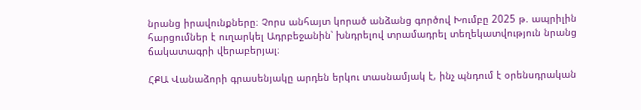նրանց իրավունքները։ Չորս անհայտ կորած անձանց գործով Խումբը 2025 թ. ապրիլին հարցումներ է ուղարկել Ադրբեջանին՝ խնդրելով տրամադրել տեղեկատվություն նրանց ճակատագրի վերաբերյալ։

ՀՔԱ Վանաձորի գրասենյակը արդեն երկու տասնամյակ է, ինչ պնդում է օրենսդրական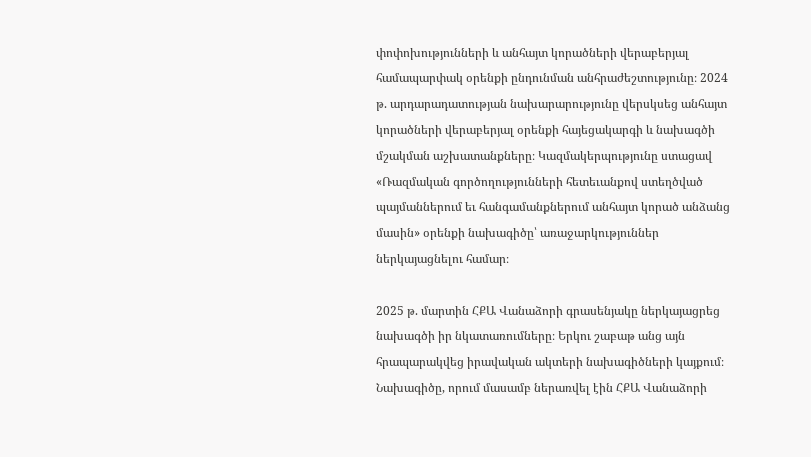փոփոխությունների և անհայտ կորածների վերաբերյալ համապարփակ օրենքի ընդունման անհրաժեշտությունը։ 2024 թ. արդարադատության նախարարությունը վերսկսեց անհայտ կորածների վերաբերյալ օրենքի հայեցակարգի և նախագծի մշակման աշխատանքները։ Կազմակերպությունը ստացավ «Ռազմական գործողությունների հետեւանքով ստեղծված պայմաններում եւ հանգամանքներում անհայտ կորած անձանց մասին» օրենքի նախագիծը՝ առաջարկություններ ներկայացնելու համար։

2025 թ. մարտին ՀՔԱ Վանաձորի գրասենյակը ներկայացրեց նախագծի իր նկատառումները։ Երկու շաբաթ անց այն հրապարակվեց իրավական ակտերի նախագիծների կայքում։ Նախագիծը, որում մասամբ ներառվել էին ՀՔԱ Վանաձորի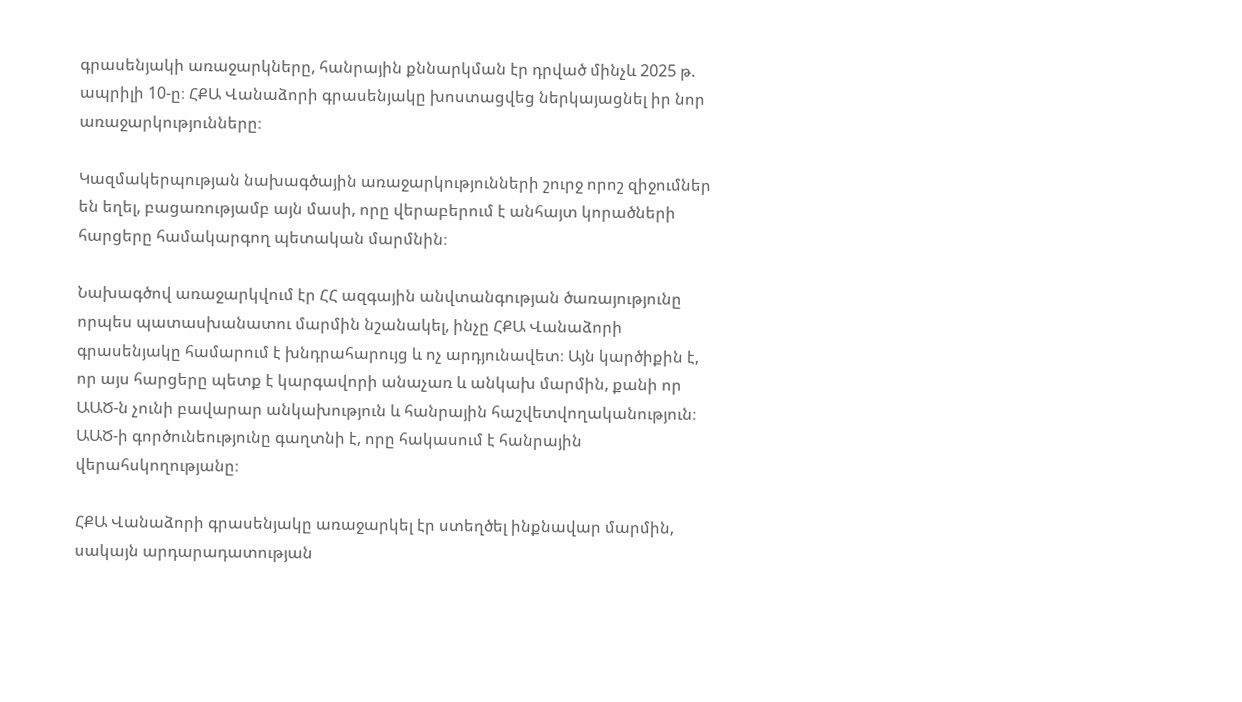գրասենյակի առաջարկները, հանրային քննարկման էր դրված մինչև 2025 թ. ապրիլի 10-ը։ ՀՔԱ Վանաձորի գրասենյակը խոստացվեց ներկայացնել իր նոր առաջարկությունները։

Կազմակերպության նախագծային առաջարկությունների շուրջ որոշ զիջումներ են եղել, բացառությամբ այն մասի, որը վերաբերում է անհայտ կորածների հարցերը համակարգող պետական մարմնին։

Նախագծով առաջարկվում էր ՀՀ ազգային անվտանգության ծառայությունը որպես պատասխանատու մարմին նշանակել, ինչը ՀՔԱ Վանաձորի գրասենյակը համարում է խնդրահարույց և ոչ արդյունավետ։ Այն կարծիքին է, որ այս հարցերը պետք է կարգավորի անաչառ և անկախ մարմին, քանի որ ԱԱԾ-ն չունի բավարար անկախություն և հանրային հաշվետվողականություն։ ԱԱԾ-ի գործունեությունը գաղտնի է, որը հակասում է հանրային վերահսկողությանը։

ՀՔԱ Վանաձորի գրասենյակը առաջարկել էր ստեղծել ինքնավար մարմին, սակայն արդարադատության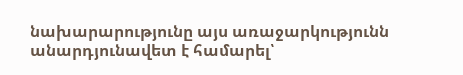նախարարությունը այս առաջարկությունն անարդյունավետ է համարել՝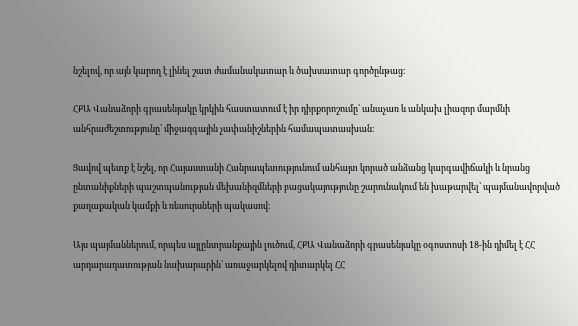նշելով, որ այն կարող է լինել շատ ժամանակատար և ծախսատար գործընթաց։

ՀՔԱ Վանաձորի գրասենյակը կրկին հաստատում է իր դիրքորոշումը՝ անաչառ և անկախ լիազոր մարմնի անհրաժեշտությունը՝ միջազգային չափանիշներին համապատասխան։

Ցավով պետք է նշել, որ Հայաստանի Հանրապետությունում անհայտ կորած անձանց կարգավիճակի և նրանց ընտանիքների պաշտպանության մեխանիզմների բացակայությունը շարունակում են խաթարվել՝ պայմանավորված քաղաքական կամքի և ռեսուրսների պակասով։

Այս պայմաններում, որպես այլընտրանքային լուծում, ՀՔԱ Վանաձորի գրասենյակը օգոստոսի 18-ին դիմել է ՀՀ արդարադատության նախարարին՝ առաջարկելով դիտարկել ՀՀ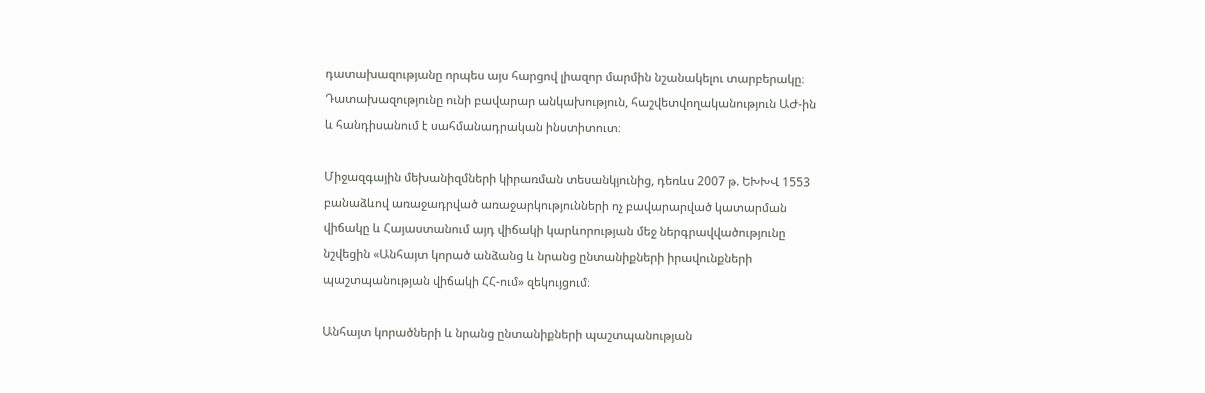դատախազությանը որպես այս հարցով լիազոր մարմին նշանակելու տարբերակը։ Դատախազությունը ունի բավարար անկախություն, հաշվետվողականություն ԱԺ-ին և հանդիսանում է սահմանադրական ինստիտուտ։

Միջազգային մեխանիզմների կիրառման տեսանկյունից, դեռևս 2007 թ. ԵԽԽՎ 1553 բանաձևով առաջադրված առաջարկությունների ոչ բավարարված կատարման վիճակը և Հայաստանում այդ վիճակի կարևորության մեջ ներգրավվածությունը նշվեցին «Անհայտ կորած անձանց և նրանց ընտանիքների իրավունքների պաշտպանության վիճակի ՀՀ-ում» զեկույցում։

Անհայտ կորածների և նրանց ընտանիքների պաշտպանության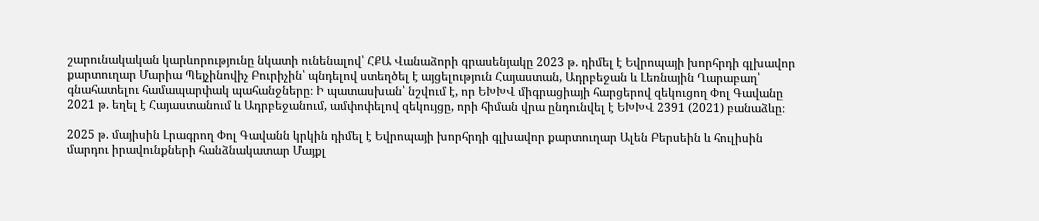շարունակական կարևորությունը նկատի ունենալով՝ ՀՔԱ Վանաձորի գրասենյակը 2023 թ. դիմել է Եվրոպայի խորհրդի գլխավոր քարտուղար Մարիա Պեյչինովիչ Բուրիչին՝ պնդելով ստեղծել է այցելություն Հայաստան, Ադրբեջան և Լեռնային Ղարաբաղ՝ գնահատելու համապարփակ պահանջները։ Ի պատասխան՝ նշվում է, որ ԵԽԽՎ միգրացիայի հարցերով զեկուցող Փոլ Գավանը 2021 թ. եղել է Հայաստանում և Ադրբեջանում, ամփոփելով զեկույցը, որի հիման վրա ընդունվել է ԵԽԽՎ 2391 (2021) բանաձևը։

2025 թ. մայիսին Լրագրող Փոլ Գավանն կրկին դիմել է Եվրոպայի խորհրդի գլխավոր քարտուղար Ալեն Բերսեին և հուլիսին մարդու իրավունքների հանձնակատար Մայքլ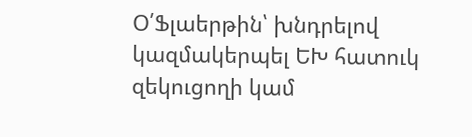Օ՛Ֆլաերթին՝ խնդրելով կազմակերպել ԵԽ հատուկ զեկուցողի կամ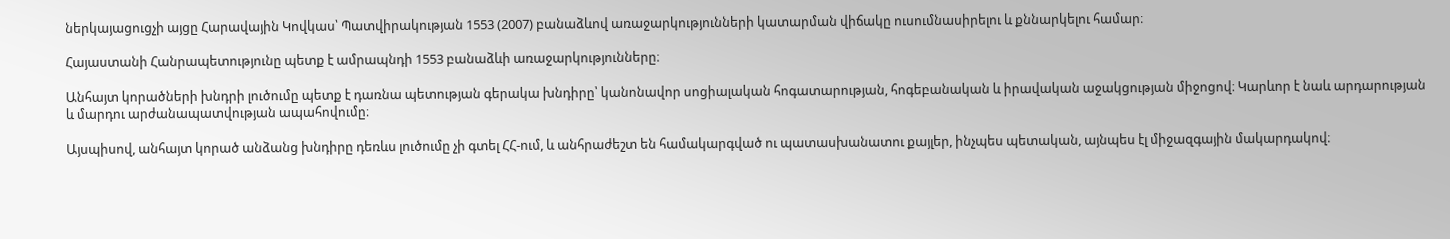ներկայացուցչի այցը Հարավային Կովկաս՝ Պատվիրակության 1553 (2007) բանաձևով առաջարկությունների կատարման վիճակը ուսումնասիրելու և քննարկելու համար։

Հայաստանի Հանրապետությունը պետք է ամրապնդի 1553 բանաձևի առաջարկությունները։

Անհայտ կորածների խնդրի լուծումը պետք է դառնա պետության գերակա խնդիրը՝ կանոնավոր սոցիալական հոգատարության, հոգեբանական և իրավական աջակցության միջոցով։ Կարևոր է նաև արդարության և մարդու արժանապատվության ապահովումը։

Այսպիսով, անհայտ կորած անձանց խնդիրը դեռևս լուծումը չի գտել ՀՀ-ում, և անհրաժեշտ են համակարգված ու պատասխանատու քայլեր, ինչպես պետական, այնպես էլ միջազգային մակարդակով։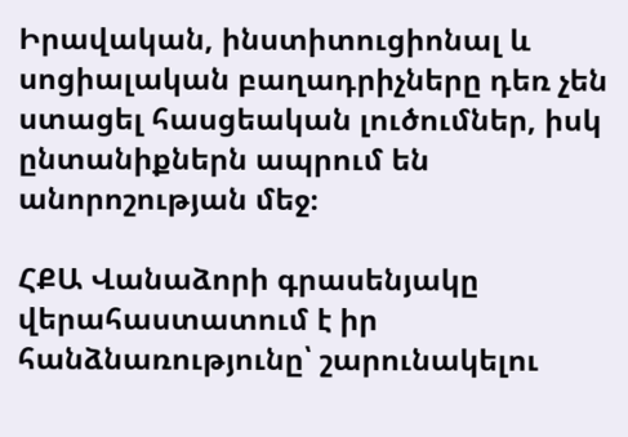Իրավական, ինստիտուցիոնալ և սոցիալական բաղադրիչները դեռ չեն ստացել հասցեական լուծումներ, իսկ ընտանիքներն ապրում են անորոշության մեջ։

ՀՔԱ Վանաձորի գրասենյակը վերահաստատում է իր հանձնառությունը՝ շարունակելու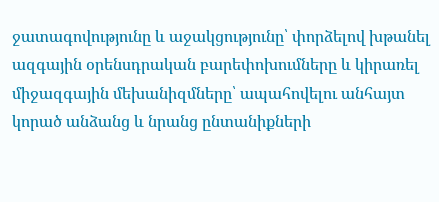ջատագովությունը և աջակցությունը՝ փորձելով խթանել ազգային օրենսդրական բարեփոխումները և կիրառել միջազգային մեխանիզմները՝ ապահովելու անհայտ կորած անձանց և նրանց ընտանիքների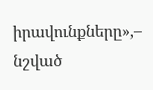իրավունքները»,– նշված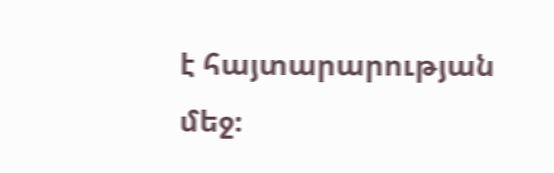է հայտարարության մեջ։